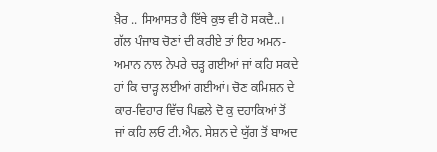ਖ਼ੈਰ .. ਸਿਆਸਤ ਹੈ ਇੱਥੇ ਕੁਝ ਵੀ ਹੋ ਸਕਦੈ..। ਗੱਲ ਪੰਜਾਬ ਚੋਣਾਂ ਦੀ ਕਰੀਏ ਤਾਂ ਇਹ ਅਮਨ-ਅਮਾਨ ਨਾਲ ਨੇਪਰੇ ਚੜ੍ਹ ਗਈਆਂ ਜਾਂ ਕਹਿ ਸਕਦੇ ਹਾਂ ਕਿ ਚਾੜ੍ਹ ਲਈਆਂ ਗਈਆਂ। ਚੋਣ ਕਮਿਸ਼ਨ ਦੇ ਕਾਰ-ਵਿਹਾਰ ਵਿੱਚ ਪਿਛਲੇ ਦੋ ਕੁ ਦਹਾਕਿਆਂ ਤੋਂ ਜਾਂ ਕਹਿ ਲਓ ਟੀ.ਐਨ. ਸੇਸ਼ਨ ਦੇ ਯੁੱਗ ਤੋਂ ਬਾਅਦ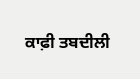ਕਾਫ਼ੀ ਤਬਦੀਲੀ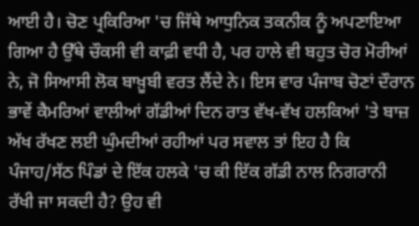ਆਈ ਹੈ। ਚੋਣ ਪ੍ਰਕਿਰਿਆ 'ਚ ਜਿੱਥੇ ਆਧੁਨਿਕ ਤਕਨੀਕ ਨੂੰ ਅਪਣਾਇਆ ਗਿਆ ਹੈ ਉੱਥੇ ਚੌਕਸੀ ਵੀ ਕਾਫ਼ੀ ਵਧੀ ਹੈ, ਪਰ ਹਾਲੇ ਵੀ ਬਹੁਤ ਚੋਰ ਮੋਰੀਆਂ ਨੇ, ਜੋ ਸਿਆਸੀ ਲੋਕ ਬਾਖ਼ੂਬੀ ਵਰਤ ਲੈਂਦੇ ਨੇ। ਇਸ ਵਾਰ ਪੰਜਾਬ ਚੋਣਾਂ ਦੌਰਾਨ ਭਾਵੇਂ ਕੈਮਰਿਆਂ ਵਾਲੀਆਂ ਗੱਡੀਆਂ ਦਿਨ ਰਾਤ ਵੱਖ-ਵੱਖ ਹਲਕਿਆਂ 'ਤੇ ਬਾਜ਼ ਅੱਖ ਰੱਖਣ ਲਈ ਘੁੰਮਦੀਆਂ ਰਹੀਆਂ ਪਰ ਸਵਾਲ ਤਾਂ ਇਹ ਹੈ ਕਿ ਪੰਜਾਹ/ਸੱਠ ਪਿੰਡਾਂ ਦੇ ਇੱਕ ਹਲਕੇ 'ਚ ਕੀ ਇੱਕ ਗੱਡੀ ਨਾਲ ਨਿਗਰਾਨੀ ਰੱਖੀ ਜਾ ਸਕਦੀ ਹੈ? ਉਹ ਵੀ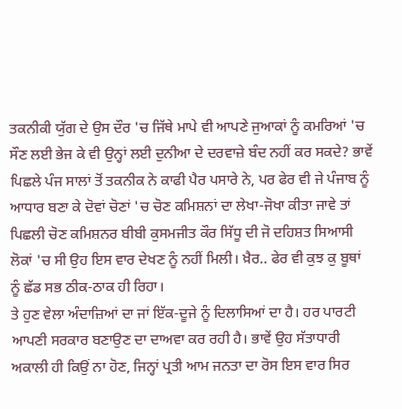ਤਕਨੀਕੀ ਯੁੱਗ ਦੇ ਉਸ ਦੌਰ 'ਚ ਜਿੱਥੇ ਮਾਪੇ ਵੀ ਆਪਣੇ ਜੁਆਕਾਂ ਨੂੰ ਕਮਰਿਆਂ 'ਚ ਸੌਣ ਲਈ ਭੇਜ ਕੇ ਵੀ ਉਨ੍ਹਾਂ ਲਈ ਦੁਨੀਆ ਦੇ ਦਰਵਾਜ਼ੇ ਬੰਦ ਨਹੀਂ ਕਰ ਸਕਦੇ? ਭਾਵੇਂ ਪਿਛਲੇ ਪੰਜ ਸਾਲਾਂ ਤੋਂ ਤਕਨੀਕ ਨੇ ਕਾਫੀ ਪੈਰ ਪਸਾਰੇ ਨੇ, ਪਰ ਫੇਰ ਵੀ ਜੇ ਪੰਜਾਬ ਨੂੰ ਆਧਾਰ ਬਣਾ ਕੇ ਦੋਵਾਂ ਚੋਣਾਂ 'ਚ ਚੋਣ ਕਮਿਸ਼ਨਾਂ ਦਾ ਲੇਖਾ-ਜੋਖਾ ਕੀਤਾ ਜਾਵੇ ਤਾਂ ਪਿਛਲੀ ਚੋਣ ਕਮਿਸ਼ਨਰ ਬੀਬੀ ਕੁਸਮਜੀਤ ਕੌਰ ਸਿੱਧੂ ਦੀ ਜੋ ਦਹਿਸ਼ਤ ਸਿਆਸੀ ਲੋਕਾਂ 'ਚ ਸੀ ਉਹ ਇਸ ਵਾਰ ਦੇਖਣ ਨੂੰ ਨਹੀਂ ਮਿਲੀ। ਖ਼ੈਰ.. ਫੇਰ ਵੀ ਕੁਝ ਕੁ ਬੂਥਾਂ ਨੂੰ ਛੱਡ ਸਭ ਠੀਕ-ਠਾਕ ਹੀ ਰਿਹਾ।
ਤੇ ਹੁਣ ਵੇਲਾ ਅੰਦਾਜ਼ਿਆਂ ਦਾ ਜਾਂ ਇੱਕ-ਦੂਜੇ ਨੂੰ ਦਿਲਾਸਿਆਂ ਦਾ ਹੈ। ਹਰ ਪਾਰਟੀ ਆਪਣੀ ਸਰਕਾਰ ਬਣਾਉਣ ਦਾ ਦਾਅਵਾ ਕਰ ਰਹੀ ਹੈ। ਭਾਵੇਂ ਉਹ ਸੱਤਾਧਾਰੀ ਅਕਾਲੀ ਹੀ ਕਿਉਂ ਨਾ ਹੋਣ, ਜਿਨ੍ਹਾਂ ਪ੍ਰਤੀ ਆਮ ਜਨਤਾ ਦਾ ਰੋਸ ਇਸ ਵਾਰ ਸਿਰ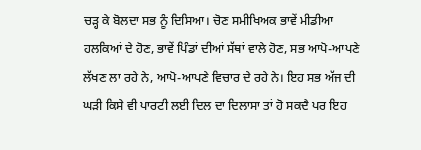ਚੜ੍ਹ ਕੇ ਬੋਲਦਾ ਸਭ ਨੂੰ ਦਿਸਿਆ। ਚੋਣ ਸਮੀਖਿਅਕ ਭਾਵੇਂ ਮੀਡੀਆ ਹਲਕਿਆਂ ਦੇ ਹੋਣ, ਭਾਵੇਂ ਪਿੰਡਾਂ ਦੀਆਂ ਸੱਥਾਂ ਵਾਲੇ ਹੋਣ, ਸਭ ਆਪੋ-ਆਪਣੇ ਲੱਖਣ ਲਾ ਰਹੇ ਨੇ, ਆਪੋ-ਆਪਣੇ ਵਿਚਾਰ ਦੇ ਰਹੇ ਨੇ। ਇਹ ਸਭ ਅੱਜ ਦੀ ਘੜੀ ਕਿਸੇ ਵੀ ਪਾਰਟੀ ਲਈ ਦਿਲ ਦਾ ਦਿਲਾਸਾ ਤਾਂ ਹੋ ਸਕਦੈ ਪਰ ਇਹ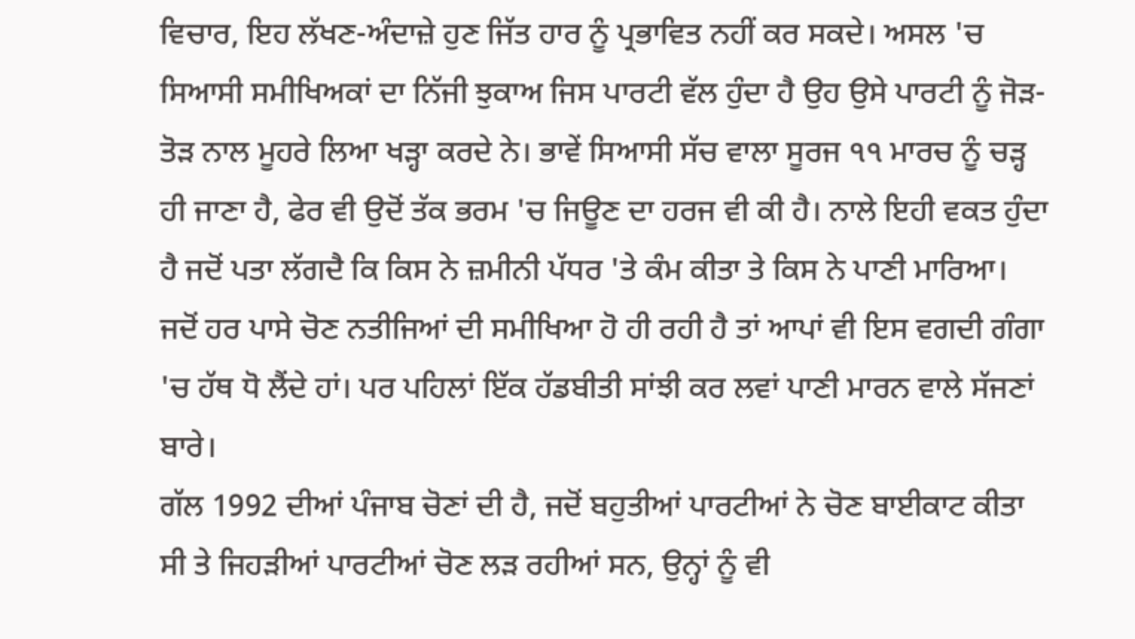ਵਿਚਾਰ, ਇਹ ਲੱਖਣ-ਅੰਦਾਜ਼ੇ ਹੁਣ ਜਿੱਤ ਹਾਰ ਨੂੰ ਪ੍ਰਭਾਵਿਤ ਨਹੀਂ ਕਰ ਸਕਦੇ। ਅਸਲ 'ਚ ਸਿਆਸੀ ਸਮੀਖਿਅਕਾਂ ਦਾ ਨਿੱਜੀ ਝੁਕਾਅ ਜਿਸ ਪਾਰਟੀ ਵੱਲ ਹੁੰਦਾ ਹੈ ਉਹ ਉਸੇ ਪਾਰਟੀ ਨੂੰ ਜੋੜ-ਤੋੜ ਨਾਲ ਮੂਹਰੇ ਲਿਆ ਖੜ੍ਹਾ ਕਰਦੇ ਨੇ। ਭਾਵੇਂ ਸਿਆਸੀ ਸੱਚ ਵਾਲਾ ਸੂਰਜ ੧੧ ਮਾਰਚ ਨੂੰ ਚੜ੍ਹ ਹੀ ਜਾਣਾ ਹੈ, ਫੇਰ ਵੀ ਉਦੋਂ ਤੱਕ ਭਰਮ 'ਚ ਜਿਊਣ ਦਾ ਹਰਜ ਵੀ ਕੀ ਹੈ। ਨਾਲੇ ਇਹੀ ਵਕਤ ਹੁੰਦਾ ਹੈ ਜਦੋਂ ਪਤਾ ਲੱਗਦੈ ਕਿ ਕਿਸ ਨੇ ਜ਼ਮੀਨੀ ਪੱਧਰ 'ਤੇ ਕੰਮ ਕੀਤਾ ਤੇ ਕਿਸ ਨੇ ਪਾਣੀ ਮਾਰਿਆ। ਜਦੋਂ ਹਰ ਪਾਸੇ ਚੋਣ ਨਤੀਜਿਆਂ ਦੀ ਸਮੀਖਿਆ ਹੋ ਹੀ ਰਹੀ ਹੈ ਤਾਂ ਆਪਾਂ ਵੀ ਇਸ ਵਗਦੀ ਗੰਗਾ 'ਚ ਹੱਥ ਧੋ ਲੈਂਦੇ ਹਾਂ। ਪਰ ਪਹਿਲਾਂ ਇੱਕ ਹੱਡਬੀਤੀ ਸਾਂਝੀ ਕਰ ਲਵਾਂ ਪਾਣੀ ਮਾਰਨ ਵਾਲੇ ਸੱਜਣਾਂ ਬਾਰੇ।
ਗੱਲ 1992 ਦੀਆਂ ਪੰਜਾਬ ਚੋਣਾਂ ਦੀ ਹੈ, ਜਦੋਂ ਬਹੁਤੀਆਂ ਪਾਰਟੀਆਂ ਨੇ ਚੋਣ ਬਾਈਕਾਟ ਕੀਤਾ ਸੀ ਤੇ ਜਿਹੜੀਆਂ ਪਾਰਟੀਆਂ ਚੋਣ ਲੜ ਰਹੀਆਂ ਸਨ, ਉਨ੍ਹਾਂ ਨੂੰ ਵੀ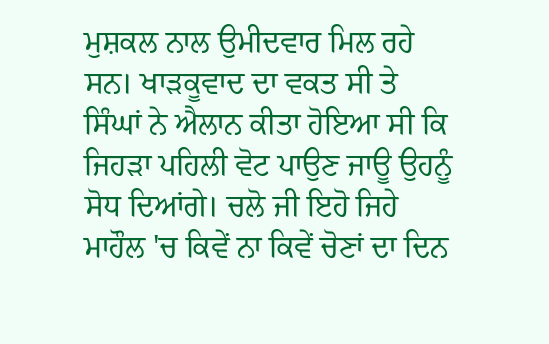ਮੁਸ਼ਕਲ ਨਾਲ ਉਮੀਦਵਾਰ ਮਿਲ ਰਹੇ ਸਨ। ਖਾੜਕੂਵਾਦ ਦਾ ਵਕਤ ਸੀ ਤੇ ਸਿੰਘਾਂ ਨੇ ਐਲਾਨ ਕੀਤਾ ਹੋਇਆ ਸੀ ਕਿ ਜਿਹੜਾ ਪਹਿਲੀ ਵੋਟ ਪਾਉਣ ਜਾਊ ਉਹਨੂੰ ਸੋਧ ਦਿਆਂਗੇ। ਚਲੋ ਜੀ ਇਹੋ ਜਿਹੇ ਮਾਹੌਲ 'ਚ ਕਿਵੇਂ ਨਾ ਕਿਵੇਂ ਚੋਣਾਂ ਦਾ ਦਿਨ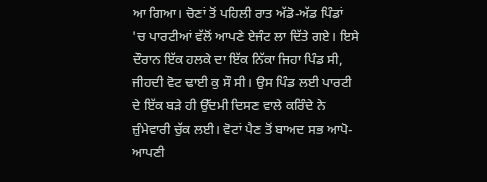ਆ ਗਿਆ। ਚੋਣਾਂ ਤੋਂ ਪਹਿਲੀ ਰਾਤ ਅੱਡੋ-ਅੱਡ ਪਿੰਡਾਂ 'ਚ ਪਾਰਟੀਆਂ ਵੱਲੋਂ ਆਪਣੇ ਏਜੰਟ ਲਾ ਦਿੱਤੇ ਗਏ। ਇਸੇ ਦੌਰਾਨ ਇੱਕ ਹਲਕੇ ਦਾ ਇੱਕ ਨਿੱਕਾ ਜਿਹਾ ਪਿੰਡ ਸੀ, ਜੀਹਦੀ ਵੋਟ ਢਾਈ ਕੁ ਸੌ ਸੀ। ਉਸ ਪਿੰਡ ਲਈ ਪਾਰਟੀ ਦੇ ਇੱਕ ਬੜੇ ਹੀ ਉੱਦਮੀ ਦਿਸਣ ਵਾਲੇ ਕਰਿੰਦੇ ਨੇ ਜ਼ੁੰਮੇਵਾਰੀ ਚੁੱਕ ਲਈ। ਵੋਟਾਂ ਪੈਣ ਤੋਂ ਬਾਅਦ ਸਭ ਆਪੋ-ਆਪਣੀ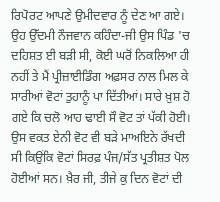ਰਿਪੋਰਟ ਆਪਣੇ ਉਮੀਦਵਾਰ ਨੂੰ ਦੇਣ ਆ ਗਏ। ਉਹ ਉੱਦਮੀ ਨੌਜਵਾਨ ਕਹਿੰਦਾ-ਜੀ ਉਸ ਪਿੰਡ 'ਚ ਦਹਿਸ਼ਤ ਈ ਬੜੀ ਸੀ, ਕੋਈ ਘਰੋਂ ਨਿਕਲਿਆ ਹੀ ਨਹੀਂ ਤੇ ਮੈਂ ਪ੍ਰੀਜ਼ਾਈਡਿੰਗ ਅਫ਼ਸਰ ਨਾਲ ਮਿਲ ਕੇ ਸਾਰੀਆਂ ਵੋਟਾਂ ਤੁਹਾਨੂੰ ਪਾ ਦਿੱਤੀਆਂ। ਸਾਰੇ ਖ਼ੁਸ਼ ਹੋ ਗਏ ਕਿ ਚਲੋ ਆਹ ਢਾਈ ਸੌ ਵੋਟ ਤਾਂ ਪੱਕੀ ਹੋਈ। ਉਸ ਵਕਤ ਏਨੀ ਵੋਟ ਵੀ ਬੜੇ ਮਾਅਇਨੇ ਰੱਖਦੀ ਸੀ ਕਿਉਂਕਿ ਵੋਟਾਂ ਸਿਰਫ਼ ਪੰਜ/ਸੱਤ ਪ੍ਰਤੀਸ਼ਤ ਪੋਲ ਹੋਈਆਂ ਸਨ। ਖ਼ੈਰ ਜੀ, ਤੀਜੇ ਕੁ ਦਿਨ ਵੋਟਾਂ ਦੀ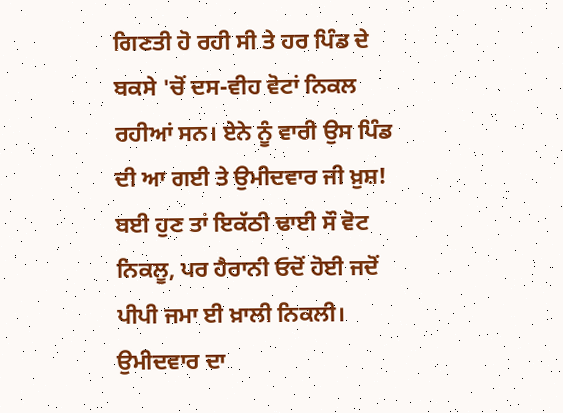ਗਿਣਤੀ ਹੋ ਰਹੀ ਸੀ ਤੇ ਹਰ ਪਿੰਡ ਦੇ ਬਕਸੇ 'ਚੋਂ ਦਸ-ਵੀਹ ਵੋਟਾਂ ਨਿਕਲ ਰਹੀਆਂ ਸਨ। ਏਨੇ ਨੂੰ ਵਾਰੀ ਉਸ ਪਿੰਡ ਦੀ ਆ ਗਈ ਤੇ ਉਮੀਦਵਾਰ ਜੀ ਖ਼ੁਸ਼! ਬਈ ਹੁਣ ਤਾਂ ਇਕੱਠੀ ਢਾਈ ਸੌ ਵੋਟ ਨਿਕਲੂ, ਪਰ ਹੈਰਾਨੀ ਓਦੋਂ ਹੋਈ ਜਦੋਂ ਪੀਪੀ ਜਮਾ ਈ ਖ਼ਾਲੀ ਨਿਕਲੀ। ਉਮੀਦਵਾਰ ਦਾ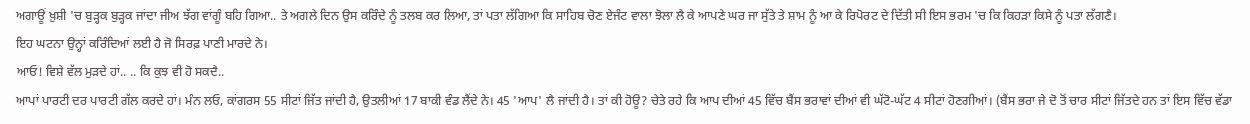ਅਗਾਊਂ ਖ਼ੁਸ਼ੀ 'ਚ ਬੁੜ੍ਹਕ ਬੁੜ੍ਹਕ ਜਾਂਦਾ ਜੀਅ ਝੱਗ ਵਾਂਗੂੰ ਬਹਿ ਗਿਆ.. ਤੇ ਅਗਲੇ ਦਿਨ ਉਸ ਕਰਿੰਦੇ ਨੂੰ ਤਲਬ ਕਰ ਲਿਆ, ਤਾਂ ਪਤਾ ਲੱਗਿਆ ਕਿ ਸਾਹਿਬ ਚੋਣ ਏਜੰਟ ਵਾਲਾ ਝੋਲਾ ਲੈ ਕੇ ਆਪਣੇ ਘਰ ਜਾ ਸੁੱਤੇ ਤੇ ਸ਼ਾਮ ਨੂੰ ਆ ਕੇ ਰਿਪੋਰਟ ਦੇ ਦਿੱਤੀ ਸੀ ਇਸ ਭਰਮ 'ਚ ਕਿ ਕਿਹੜਾ ਕਿਸੇ ਨੂੰ ਪਤਾ ਲੱਗਣੈ।
ਇਹ ਘਟਨਾ ਉਨ੍ਹਾਂ ਕਰਿੰਦਿਆਂ ਲਈ ਹੈ ਜੋ ਸਿਰਫ਼ ਪਾਣੀ ਮਾਰਦੇ ਨੇ।
ਆਓ! ਵਿਸ਼ੇ ਵੱਲ ਮੁੜਦੇ ਹਾਂ.. .. ਕਿ ਕੁਝ ਵੀ ਹੋ ਸਕਦੈ..
ਆਪਾਂ ਪਾਰਟੀ ਦਰ ਪਾਰਟੀ ਗੱਲ ਕਰਦੇ ਹਾਂ। ਮੰਨ ਲਓ, ਕਾਂਗਰਸ 55 ਸੀਟਾਂ ਜਿੱਤ ਜਾਂਦੀ ਹੈ, ਉਤਲੀਆਂ 17 ਬਾਕੀ ਵੰਡ ਲੈਂਦੇ ਨੇ। 45 'ਆਪ' ਲੈ ਜਾਂਦੀ ਹੈ। ਤਾਂ ਕੀ ਹੋਊ? ਚੇਤੇ ਰਹੇ ਕਿ ਆਪ ਦੀਆਂ 45 ਵਿੱਚ ਬੈਂਸ ਭਰਾਵਾਂ ਦੀਆਂ ਵੀ ਘੱਟੋ-ਘੱਟ 4 ਸੀਟਾਂ ਹੋਣਗੀਆਂ। (ਬੈਂਸ ਭਰਾ ਜੇ ਦੋ ਤੋਂ ਚਾਰ ਸੀਟਾਂ ਜਿੱਤਦੇ ਹਨ ਤਾਂ ਇਸ ਵਿੱਚ ਵੱਡਾ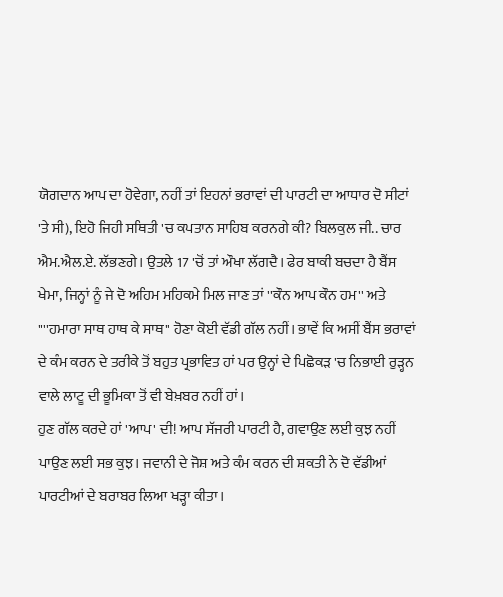ਯੋਗਦਾਨ ਆਪ ਦਾ ਹੋਵੇਗਾ, ਨਹੀਂ ਤਾਂ ਇਹਨਾਂ ਭਰਾਵਾਂ ਦੀ ਪਾਰਟੀ ਦਾ ਆਧਾਰ ਦੋ ਸੀਟਾਂ 'ਤੇ ਸੀ), ਇਹੋ ਜਿਹੀ ਸਥਿਤੀ 'ਚ ਕਪਤਾਨ ਸਾਹਿਬ ਕਰਨਗੇ ਕੀ? ਬਿਲਕੁਲ ਜੀ.. ਚਾਰ ਐਮ.ਐਲ.ਏ. ਲੱਭਣਗੇ। ਉਤਲੇ 17 'ਚੋਂ ਤਾਂ ਔਖਾ ਲੱਗਦੈ। ਫੇਰ ਬਾਕੀ ਬਚਦਾ ਹੈ ਬੈਂਸ ਖੇਮਾ, ਜਿਨ੍ਹਾਂ ਨੂੰ ਜੇ ਦੋ ਅਹਿਮ ਮਹਿਕਮੇ ਮਿਲ ਜਾਣ ਤਾਂ ''ਕੌਨ ਆਪ ਕੌਨ ਹਮ'' ਅਤੇ "''ਹਮਾਰਾ ਸਾਥ ਹਾਥ ਕੇ ਸਾਥ'' ਹੋਣਾ ਕੋਈ ਵੱਡੀ ਗੱਲ ਨਹੀਂ। ਭਾਵੇਂ ਕਿ ਅਸੀਂ ਬੈਂਸ ਭਰਾਵਾਂ ਦੇ ਕੰਮ ਕਰਨ ਦੇ ਤਰੀਕੇ ਤੋਂ ਬਹੁਤ ਪ੍ਰਭਾਵਿਤ ਹਾਂ ਪਰ ਉਨ੍ਹਾਂ ਦੇ ਪਿਛੋਕੜ 'ਚ ਨਿਭਾਈ ਰੁੜ੍ਹਨ ਵਾਲੇ ਲਾਟੂ ਦੀ ਭੂਮਿਕਾ ਤੋਂ ਵੀ ਬੇਖ਼ਬਰ ਨਹੀਂ ਹਾਂ।
ਹੁਣ ਗੱਲ ਕਰਦੇ ਹਾਂ 'ਆਪ' ਦੀ! ਆਪ ਸੱਜਰੀ ਪਾਰਟੀ ਹੈ, ਗਵਾਉਣ ਲਈ ਕੁਝ ਨਹੀਂ ਪਾਉਣ ਲਈ ਸਭ ਕੁਝ। ਜਵਾਨੀ ਦੇ ਜੋਸ਼ ਅਤੇ ਕੰਮ ਕਰਨ ਦੀ ਸ਼ਕਤੀ ਨੇ ਦੋ ਵੱਡੀਆਂ ਪਾਰਟੀਆਂ ਦੇ ਬਰਾਬਰ ਲਿਆ ਖੜ੍ਹਾ ਕੀਤਾ।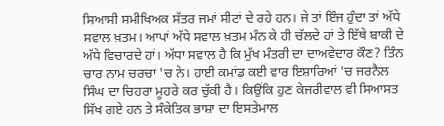ਸਿਆਸੀ ਸਮੀਖਿਅਕ ਸੱਤਰ ਜਮਾਂ ਸੀਟਾਂ ਦੇ ਰਹੇ ਹਨ। ਜੇ ਤਾਂ ਇੰਜ ਹੁੰਦਾ ਤਾਂ ਅੱਧੇ ਸਵਾਲ ਖ਼ਤਮ। ਆਪਾਂ ਅੱਧੇ ਸਵਾਲ ਖ਼ਤਮ ਮੰਨ ਕੇ ਹੀ ਚੱਲਦੇ ਹਾਂ ਤੇ ਇੱਥੇ ਬਾਕੀ ਦੇ ਅੱਧੇ ਵਿਚਾਰਦੇ ਹਾਂ। ਅੱਧਾ ਸਵਾਲ ਹੈ ਕਿ ਮੁੱਖ ਮੰਤਰੀ ਦਾ ਦਾਅਵੇਦਾਰ ਕੌਣ? ਤਿੰਨ ਚਾਰ ਨਾਮ ਚਰਚਾ 'ਚ ਨੇ। ਹਾਈ ਕਮਾਂਡ ਕਈ ਵਾਰ ਇਸ਼ਾਰਿਆਂ 'ਚ ਜਰਨੈਲ ਸਿੰਘ ਦਾ ਚਿਹਰਾ ਮੂਹਰੇ ਕਰ ਚੁੱਕੀ ਹੈ। ਕਿਉਂਕਿ ਹੁਣ ਕੇਜਰੀਵਾਲ ਵੀ ਸਿਆਸਤ ਸਿੱਖ ਗਏ ਹਨ ਤੇ ਸੰਕੇਤਿਕ ਭਾਸ਼ਾ ਦਾ ਇਸਤੇਮਾਲ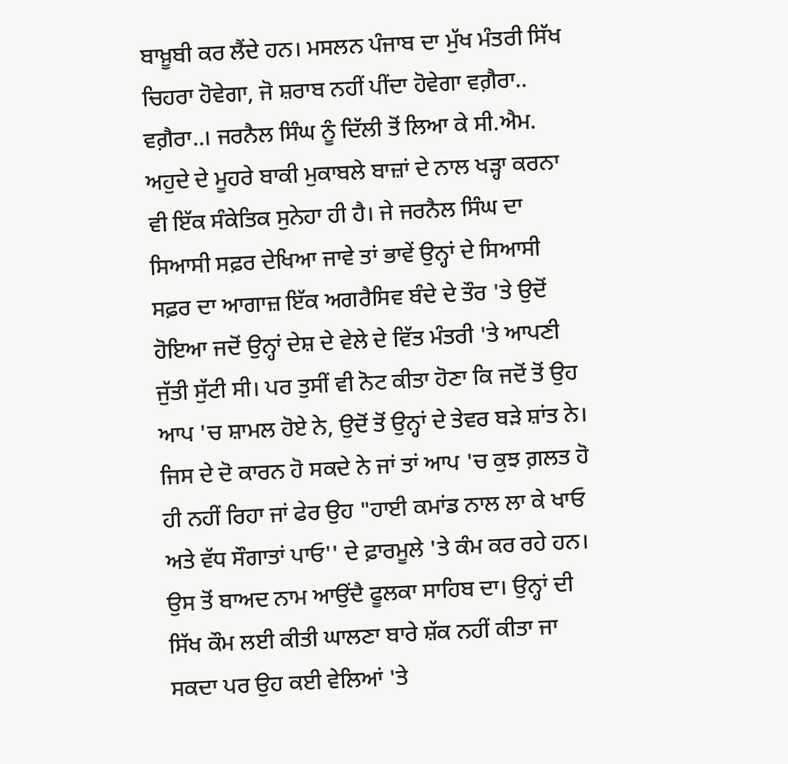ਬਾਖ਼ੂਬੀ ਕਰ ਲੈਂਦੇ ਹਨ। ਮਸਲਨ ਪੰਜਾਬ ਦਾ ਮੁੱਖ ਮੰਤਰੀ ਸਿੱਖ ਚਿਹਰਾ ਹੋਵੇਗਾ, ਜੋ ਸ਼ਰਾਬ ਨਹੀਂ ਪੀਂਦਾ ਹੋਵੇਗਾ ਵਗ਼ੈਰਾ.. ਵਗ਼ੈਰਾ..। ਜਰਨੈਲ ਸਿੰਘ ਨੂੰ ਦਿੱਲੀ ਤੋਂ ਲਿਆ ਕੇ ਸੀ.ਐਮ. ਅਹੁਦੇ ਦੇ ਮੂਹਰੇ ਬਾਕੀ ਮੁਕਾਬਲੇ ਬਾਜ਼ਾਂ ਦੇ ਨਾਲ ਖੜ੍ਹਾ ਕਰਨਾ ਵੀ ਇੱਕ ਸੰਕੇਤਿਕ ਸੁਨੇਹਾ ਹੀ ਹੈ। ਜੇ ਜਰਨੈਲ ਸਿੰਘ ਦਾ ਸਿਆਸੀ ਸਫ਼ਰ ਦੇਖਿਆ ਜਾਵੇ ਤਾਂ ਭਾਵੇਂ ਉਨ੍ਹਾਂ ਦੇ ਸਿਆਸੀ ਸਫ਼ਰ ਦਾ ਆਗਾਜ਼ ਇੱਕ ਅਗਰੈਸਿਵ ਬੰਦੇ ਦੇ ਤੌਰ 'ਤੇ ਉਦੋਂ ਹੋਇਆ ਜਦੋਂ ਉਨ੍ਹਾਂ ਦੇਸ਼ ਦੇ ਵੇਲੇ ਦੇ ਵਿੱਤ ਮੰਤਰੀ 'ਤੇ ਆਪਣੀ ਜੁੱਤੀ ਸੁੱਟੀ ਸੀ। ਪਰ ਤੁਸੀਂ ਵੀ ਨੋਟ ਕੀਤਾ ਹੋਣਾ ਕਿ ਜਦੋਂ ਤੋਂ ਉਹ ਆਪ 'ਚ ਸ਼ਾਮਲ ਹੋਏ ਨੇ, ਉਦੋਂ ਤੋਂ ਉਨ੍ਹਾਂ ਦੇ ਤੇਵਰ ਬੜੇ ਸ਼ਾਂਤ ਨੇ। ਜਿਸ ਦੇ ਦੋ ਕਾਰਨ ਹੋ ਸਕਦੇ ਨੇ ਜਾਂ ਤਾਂ ਆਪ 'ਚ ਕੁਝ ਗ਼ਲਤ ਹੋ ਹੀ ਨਹੀਂ ਰਿਹਾ ਜਾਂ ਫੇਰ ਉਹ "ਹਾਈ ਕਮਾਂਡ ਨਾਲ ਲਾ ਕੇ ਖਾਓ ਅਤੇ ਵੱਧ ਸੌਗਾਤਾਂ ਪਾਓ'' ਦੇ ਫ਼ਾਰਮੂਲੇ 'ਤੇ ਕੰਮ ਕਰ ਰਹੇ ਹਨ।
ਉਸ ਤੋਂ ਬਾਅਦ ਨਾਮ ਆਉਂਦੈ ਫੂਲਕਾ ਸਾਹਿਬ ਦਾ। ਉਨ੍ਹਾਂ ਦੀ ਸਿੱਖ ਕੌਮ ਲਈ ਕੀਤੀ ਘਾਲਣਾ ਬਾਰੇ ਸ਼ੱਕ ਨਹੀਂ ਕੀਤਾ ਜਾ ਸਕਦਾ ਪਰ ਉਹ ਕਈ ਵੇਲਿਆਂ 'ਤੇ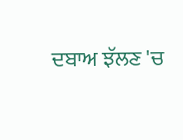ਦਬਾਅ ਝੱਲਣ 'ਚ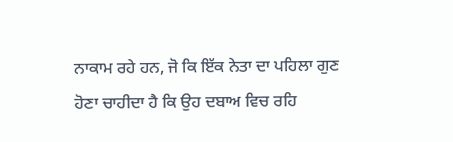ਨਾਕਾਮ ਰਹੇ ਹਨ, ਜੋ ਕਿ ਇੱਕ ਨੇਤਾ ਦਾ ਪਹਿਲਾ ਗੁਣ ਹੋਣਾ ਚਾਹੀਦਾ ਹੈ ਕਿ ਉਹ ਦਬਾਅ ਵਿਚ ਰਹਿ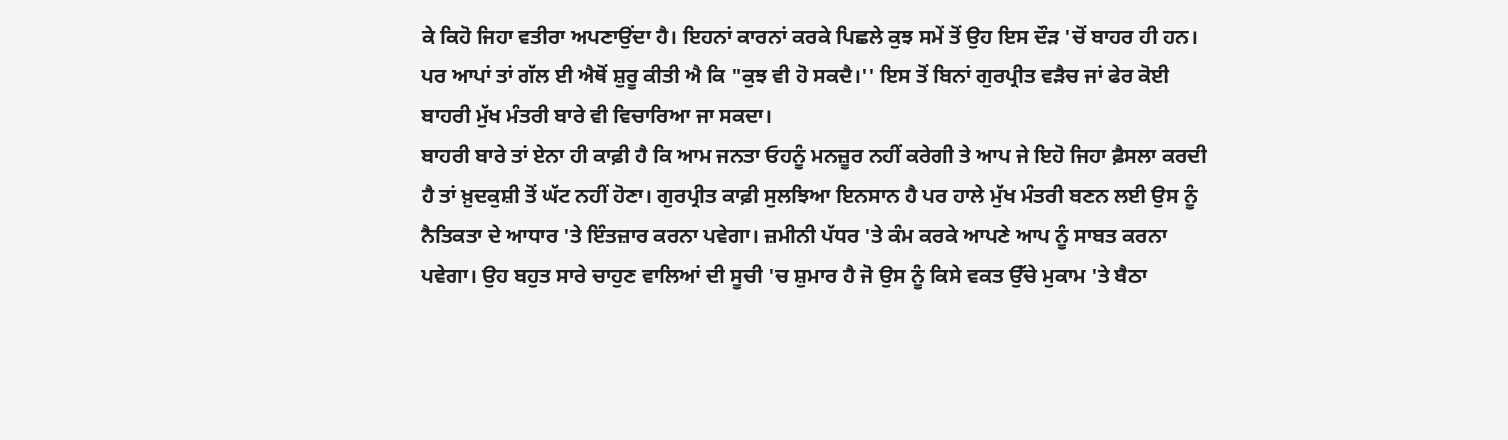ਕੇ ਕਿਹੋ ਜਿਹਾ ਵਤੀਰਾ ਅਪਣਾਉਂਦਾ ਹੈ। ਇਹਨਾਂ ਕਾਰਨਾਂ ਕਰਕੇ ਪਿਛਲੇ ਕੁਝ ਸਮੇਂ ਤੋਂ ਉਹ ਇਸ ਦੌੜ 'ਚੋਂ ਬਾਹਰ ਹੀ ਹਨ। ਪਰ ਆਪਾਂ ਤਾਂ ਗੱਲ ਈ ਐਥੋਂ ਸ਼ੁਰੂ ਕੀਤੀ ਐ ਕਿ "ਕੁਝ ਵੀ ਹੋ ਸਕਦੈ।'' ਇਸ ਤੋਂ ਬਿਨਾਂ ਗੁਰਪ੍ਰੀਤ ਵੜੈਚ ਜਾਂ ਫੇਰ ਕੋਈ ਬਾਹਰੀ ਮੁੱਖ ਮੰਤਰੀ ਬਾਰੇ ਵੀ ਵਿਚਾਰਿਆ ਜਾ ਸਕਦਾ।
ਬਾਹਰੀ ਬਾਰੇ ਤਾਂ ਏਨਾ ਹੀ ਕਾਫ਼ੀ ਹੈ ਕਿ ਆਮ ਜਨਤਾ ਓਹਨੂੰ ਮਨਜ਼ੂਰ ਨਹੀਂ ਕਰੇਗੀ ਤੇ ਆਪ ਜੇ ਇਹੋ ਜਿਹਾ ਫ਼ੈਸਲਾ ਕਰਦੀ ਹੈ ਤਾਂ ਖ਼ੁਦਕੁਸ਼ੀ ਤੋਂ ਘੱਟ ਨਹੀਂ ਹੋਣਾ। ਗੁਰਪ੍ਰੀਤ ਕਾਫ਼ੀ ਸੁਲਝਿਆ ਇਨਸਾਨ ਹੈ ਪਰ ਹਾਲੇ ਮੁੱਖ ਮੰਤਰੀ ਬਣਨ ਲਈ ਉਸ ਨੂੰ ਨੈਤਿਕਤਾ ਦੇ ਆਧਾਰ 'ਤੇ ਇੰਤਜ਼ਾਰ ਕਰਨਾ ਪਵੇਗਾ। ਜ਼ਮੀਨੀ ਪੱਧਰ 'ਤੇ ਕੰਮ ਕਰਕੇ ਆਪਣੇ ਆਪ ਨੂੰ ਸਾਬਤ ਕਰਨਾ ਪਵੇਗਾ। ਉਹ ਬਹੁਤ ਸਾਰੇ ਚਾਹੁਣ ਵਾਲਿਆਂ ਦੀ ਸੂਚੀ 'ਚ ਸ਼ੁਮਾਰ ਹੈ ਜੋ ਉਸ ਨੂੰ ਕਿਸੇ ਵਕਤ ਉੱਚੇ ਮੁਕਾਮ 'ਤੇ ਬੈਠਾ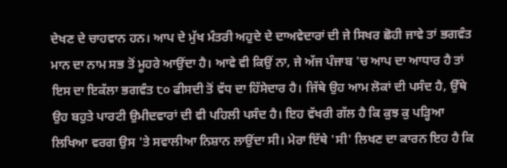ਦੇਖਣ ਦੇ ਚਾਹਵਾਨ ਹਨ। ਆਪ ਦੇ ਮੁੱਖ ਮੰਤਰੀ ਅਹੁਦੇ ਦੇ ਦਾਅਵੇਦਾਰਾਂ ਦੀ ਜੇ ਸਿਖਰ ਛੋਹੀ ਜਾਵੇ ਤਾਂ ਭਗਵੰਤ ਮਾਨ ਦਾ ਨਾਮ ਸਭ ਤੋਂ ਮੂਹਰੇ ਆਉਂਦਾ ਹੈ। ਆਵੇ ਵੀ ਕਿਉਂ ਨਾ, ਜੇ ਅੱਜ ਪੰਜਾਬ 'ਚ ਆਪ ਦਾ ਆਧਾਰ ਹੈ ਤਾਂ ਇਸ ਦਾ ਇਕੱਲਾ ਭਗਵੰਤ ੮੦ ਫੀਸਦੀ ਤੋਂ ਵੱਧ ਦਾ ਹਿੱਸੇਦਾਰ ਹੈ। ਜਿੱਥੇ ਉਹ ਆਮ ਲੋਕਾਂ ਦੀ ਪਸੰਦ ਹੈ, ਉੱਥੇ ਉਹ ਬਹੁਤੇ ਪਾਰਟੀ ਉਮੀਦਵਾਰਾਂ ਦੀ ਵੀ ਪਹਿਲੀ ਪਸੰਦ ਹੈ। ਇਹ ਵੱਖਰੀ ਗੱਲ ਹੈ ਕਿ ਕੁਝ ਕੁ ਪੜ੍ਹਿਆ ਲਿਖਿਆ ਵਰਗ ਉਸ 'ਤੇ ਸਵਾਲੀਆ ਨਿਸ਼ਾਨ ਲਾਉਂਦਾ ਸੀ। ਮੇਰਾ ਇੱਥੇ 'ਸੀ' ਲਿਖਣ ਦਾ ਕਾਰਨ ਇਹ ਹੈ ਕਿ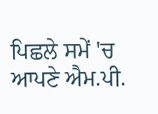ਪਿਛਲੇ ਸਮੇਂ 'ਚ ਆਪਣੇ ਐਮ.ਪੀ.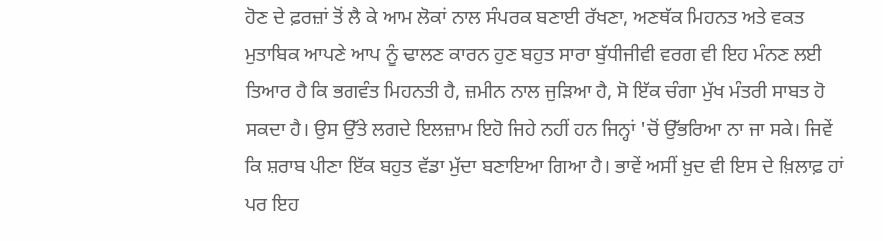ਹੋਣ ਦੇ ਫ਼ਰਜ਼ਾਂ ਤੋਂ ਲੈ ਕੇ ਆਮ ਲੋਕਾਂ ਨਾਲ ਸੰਪਰਕ ਬਣਾਈ ਰੱਖਣਾ, ਅਣਥੱਕ ਮਿਹਨਤ ਅਤੇ ਵਕਤ ਮੁਤਾਬਿਕ ਆਪਣੇ ਆਪ ਨੂੰ ਢਾਲਣ ਕਾਰਨ ਹੁਣ ਬਹੁਤ ਸਾਰਾ ਬੁੱਧੀਜੀਵੀ ਵਰਗ ਵੀ ਇਹ ਮੰਨਣ ਲਈ ਤਿਆਰ ਹੈ ਕਿ ਭਗਵੰਤ ਮਿਹਨਤੀ ਹੈ, ਜ਼ਮੀਨ ਨਾਲ ਜੁੜਿਆ ਹੈ, ਸੋ ਇੱਕ ਚੰਗਾ ਮੁੱਖ ਮੰਤਰੀ ਸਾਬਤ ਹੋ ਸਕਦਾ ਹੈ। ਉਸ ਉੱਤੇ ਲਗਦੇ ਇਲਜ਼ਾਮ ਇਹੋ ਜਿਹੇ ਨਹੀਂ ਹਨ ਜਿਨ੍ਹਾਂ 'ਚੋਂ ਉੱਭਰਿਆ ਨਾ ਜਾ ਸਕੇ। ਜਿਵੇਂ ਕਿ ਸ਼ਰਾਬ ਪੀਣਾ ਇੱਕ ਬਹੁਤ ਵੱਡਾ ਮੁੱਦਾ ਬਣਾਇਆ ਗਿਆ ਹੈ। ਭਾਵੇਂ ਅਸੀਂ ਖ਼ੁਦ ਵੀ ਇਸ ਦੇ ਖ਼ਿਲਾਫ਼ ਹਾਂ ਪਰ ਇਹ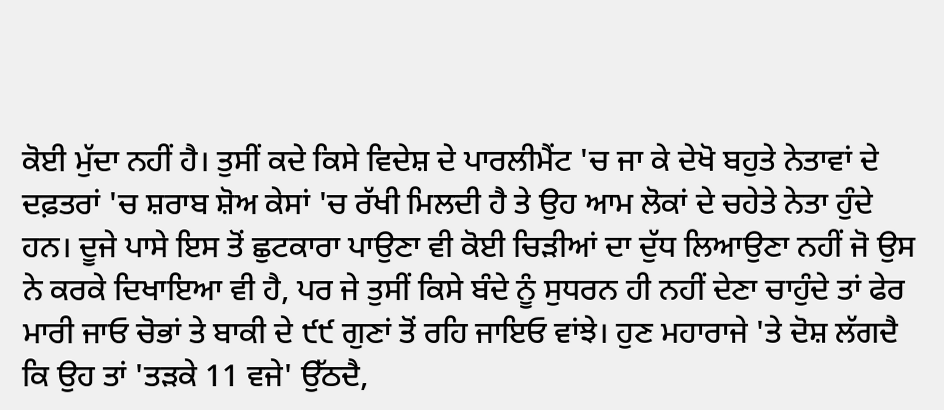ਕੋਈ ਮੁੱਦਾ ਨਹੀਂ ਹੈ। ਤੁਸੀਂ ਕਦੇ ਕਿਸੇ ਵਿਦੇਸ਼ ਦੇ ਪਾਰਲੀਮੈਂਟ 'ਚ ਜਾ ਕੇ ਦੇਖੋ ਬਹੁਤੇ ਨੇਤਾਵਾਂ ਦੇ ਦਫ਼ਤਰਾਂ 'ਚ ਸ਼ਰਾਬ ਸ਼ੋਅ ਕੇਸਾਂ 'ਚ ਰੱਖੀ ਮਿਲਦੀ ਹੈ ਤੇ ਉਹ ਆਮ ਲੋਕਾਂ ਦੇ ਚਹੇਤੇ ਨੇਤਾ ਹੁੰਦੇ ਹਨ। ਦੂਜੇ ਪਾਸੇ ਇਸ ਤੋਂ ਛੁਟਕਾਰਾ ਪਾਉਣਾ ਵੀ ਕੋਈ ਚਿੜੀਆਂ ਦਾ ਦੁੱਧ ਲਿਆਉਣਾ ਨਹੀਂ ਜੋ ਉਸ ਨੇ ਕਰਕੇ ਦਿਖਾਇਆ ਵੀ ਹੈ, ਪਰ ਜੇ ਤੁਸੀਂ ਕਿਸੇ ਬੰਦੇ ਨੂੰ ਸੁਧਰਨ ਹੀ ਨਹੀਂ ਦੇਣਾ ਚਾਹੁੰਦੇ ਤਾਂ ਫੇਰ ਮਾਰੀ ਜਾਓ ਚੋਭਾਂ ਤੇ ਬਾਕੀ ਦੇ ੯੯ ਗੁਣਾਂ ਤੋਂ ਰਹਿ ਜਾਇਓ ਵਾਂਝੇ। ਹੁਣ ਮਹਾਰਾਜੇ 'ਤੇ ਦੋਸ਼ ਲੱਗਦੈ ਕਿ ਉਹ ਤਾਂ 'ਤੜਕੇ 11 ਵਜੇ' ਉੱਠਦੈ,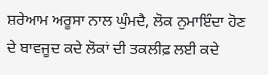ਸ਼ਰੇਆਮ ਅਰੂਸਾ ਨਾਲ ਘੁੰਮਦੈ, ਲੋਕ ਨੁਮਾਇੰਦਾ ਹੋਣ ਦੇ ਬਾਵਜੂਦ ਕਦੇ ਲੋਕਾਂ ਦੀ ਤਕਲੀਫ਼ ਲਈ ਕਦੇ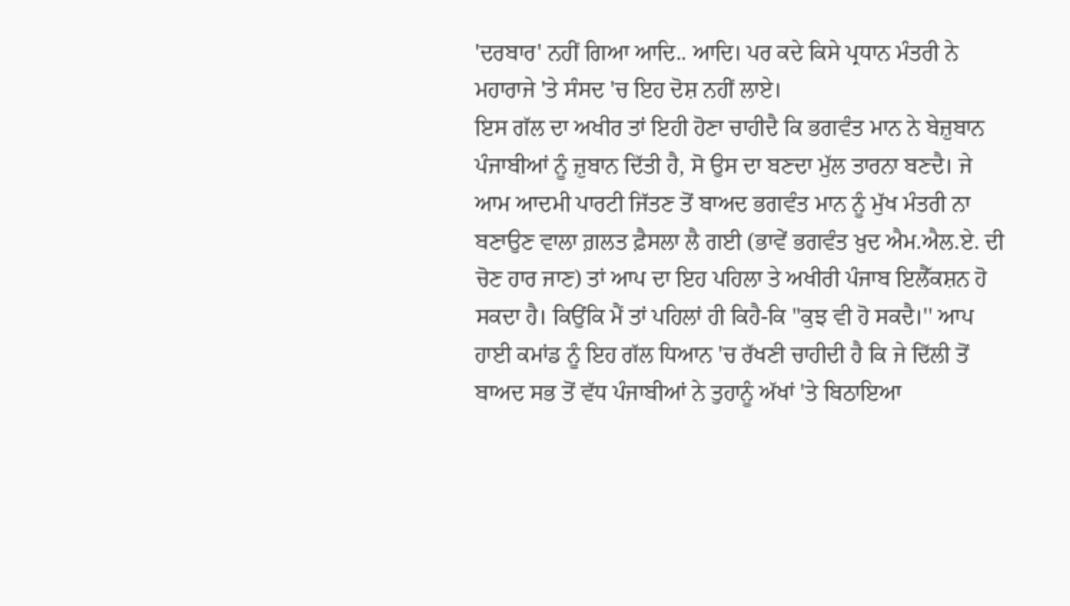'ਦਰਬਾਰ' ਨਹੀਂ ਗਿਆ ਆਦਿ.. ਆਦਿ। ਪਰ ਕਦੇ ਕਿਸੇ ਪ੍ਰਧਾਨ ਮੰਤਰੀ ਨੇ ਮਹਾਰਾਜੇ 'ਤੇ ਸੰਸਦ 'ਚ ਇਹ ਦੋਸ਼ ਨਹੀਂ ਲਾਏ।
ਇਸ ਗੱਲ ਦਾ ਅਖੀਰ ਤਾਂ ਇਹੀ ਹੋਣਾ ਚਾਹੀਦੈ ਕਿ ਭਗਵੰਤ ਮਾਨ ਨੇ ਬੇਜ਼ੁਬਾਨ ਪੰਜਾਬੀਆਂ ਨੂੰ ਜ਼ੁਬਾਨ ਦਿੱਤੀ ਹੈ, ਸੋ ਉਸ ਦਾ ਬਣਦਾ ਮੁੱਲ ਤਾਰਨਾ ਬਣਦੈ। ਜੇ ਆਮ ਆਦਮੀ ਪਾਰਟੀ ਜਿੱਤਣ ਤੋਂ ਬਾਅਦ ਭਗਵੰਤ ਮਾਨ ਨੂੰ ਮੁੱਖ ਮੰਤਰੀ ਨਾ ਬਣਾਉਣ ਵਾਲਾ ਗ਼ਲਤ ਫ਼ੈਸਲਾ ਲੈ ਗਈ (ਭਾਵੇਂ ਭਗਵੰਤ ਖ਼ੁਦ ਐਮ.ਐਲ.ਏ. ਦੀ ਚੋਣ ਹਾਰ ਜਾਣ) ਤਾਂ ਆਪ ਦਾ ਇਹ ਪਹਿਲਾ ਤੇ ਅਖੀਰੀ ਪੰਜਾਬ ਇਲੈੱਕਸ਼ਨ ਹੋ ਸਕਦਾ ਹੈ। ਕਿਉਂਕਿ ਮੈਂ ਤਾਂ ਪਹਿਲਾਂ ਹੀ ਕਿਹੈ-ਕਿ "ਕੁਝ ਵੀ ਹੋ ਸਕਦੈ।'' ਆਪ ਹਾਈ ਕਮਾਂਡ ਨੂੰ ਇਹ ਗੱਲ ਧਿਆਨ 'ਚ ਰੱਖਣੀ ਚਾਹੀਦੀ ਹੈ ਕਿ ਜੇ ਦਿੱਲੀ ਤੋਂ ਬਾਅਦ ਸਭ ਤੋਂ ਵੱਧ ਪੰਜਾਬੀਆਂ ਨੇ ਤੁਹਾਨੂੰ ਅੱਖਾਂ 'ਤੇ ਬਿਠਾਇਆ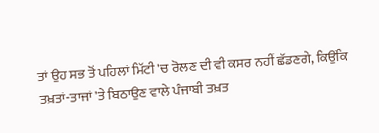ਤਾਂ ਉਹ ਸਭ ਤੋਂ ਪਹਿਲਾਂ ਮਿੱਟੀ 'ਚ ਰੋਲਣ ਦੀ ਵੀ ਕਸਰ ਨਹੀਂ ਛੱਡਣਗੇ, ਕਿਉਂਕਿ ਤਖ਼ਤਾਂ-ਤਾਜਾਂ 'ਤੇ ਬਿਠਾਉਣ ਵਾਲੇ ਪੰਜਾਬੀ ਤਖ਼ਤ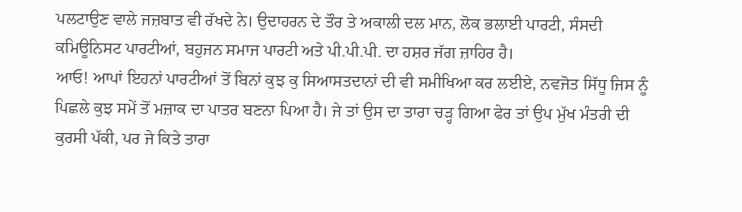ਪਲਟਾਉਣ ਵਾਲੇ ਜਜ਼ਬਾਤ ਵੀ ਰੱਖਦੇ ਨੇ। ਉਦਾਹਰਨ ਦੇ ਤੌਰ ਤੇ ਅਕਾਲੀ ਦਲ ਮਾਨ, ਲੋਕ ਭਲਾਈ ਪਾਰਟੀ, ਸੰਸਦੀ ਕਮਿਊਨਿਸਟ ਪਾਰਟੀਆਂ, ਬਹੁਜਨ ਸਮਾਜ ਪਾਰਟੀ ਅਤੇ ਪੀ.ਪੀ.ਪੀ. ਦਾ ਹਸ਼ਰ ਜੱਗ ਜ਼ਾਹਿਰ ਹੈ।
ਆਓ! ਆਪਾਂ ਇਹਨਾਂ ਪਾਰਟੀਆਂ ਤੋਂ ਬਿਨਾਂ ਕੁਝ ਕੁ ਸਿਆਸਤਦਾਨਾਂ ਦੀ ਵੀ ਸਮੀਖਿਆ ਕਰ ਲਈਏ, ਨਵਜੋਤ ਸਿੱਧੂ ਜਿਸ ਨੂੰ ਪਿਛਲੇ ਕੁਝ ਸਮੇਂ ਤੋਂ ਮਜ਼ਾਕ ਦਾ ਪਾਤਰ ਬਣਨਾ ਪਿਆ ਹੈ। ਜੇ ਤਾਂ ਉਸ ਦਾ ਤਾਰਾ ਚੜ੍ਹ ਗਿਆ ਫੇਰ ਤਾਂ ਉਪ ਮੁੱਖ ਮੰਤਰੀ ਦੀ ਕੁਰਸੀ ਪੱਕੀ, ਪਰ ਜੇ ਕਿਤੇ ਤਾਰਾ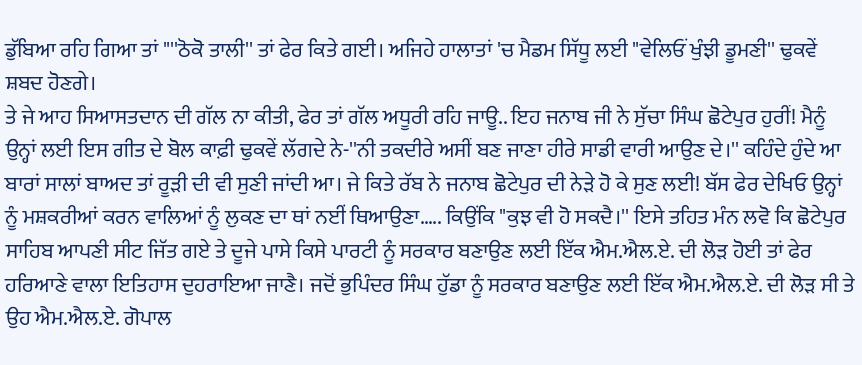ਡੁੱਬਿਆ ਰਹਿ ਗਿਆ ਤਾਂ "''ਠੋਕੋ ਤਾਲੀ'' ਤਾਂ ਫੇਰ ਕਿਤੇ ਗਈ। ਅਜਿਹੇ ਹਾਲਾਤਾਂ 'ਚ ਮੈਡਮ ਸਿੱਧੂ ਲਈ "ਵੇਲਿਓਂ ਖੁੰਝੀ ਡੂਮਣੀ'' ਢੁਕਵੇਂ ਸ਼ਬਦ ਹੋਣਗੇ।
ਤੇ ਜੇ ਆਹ ਸਿਆਸਤਦਾਨ ਦੀ ਗੱਲ ਨਾ ਕੀਤੀ, ਫੇਰ ਤਾਂ ਗੱਲ ਅਧੂਰੀ ਰਹਿ ਜਾਊ.. ਇਹ ਜਨਾਬ ਜੀ ਨੇ ਸੁੱਚਾ ਸਿੰਘ ਛੋਟੇਪੁਰ ਹੁਰੀਂ! ਮੈਨੂੰ ਉਨ੍ਹਾਂ ਲਈ ਇਸ ਗੀਤ ਦੇ ਬੋਲ ਕਾਫ਼ੀ ਢੁਕਵੇਂ ਲੱਗਦੇ ਨੇ-''ਨੀ ਤਕਦੀਰੇ ਅਸੀਂ ਬਣ ਜਾਣਾ ਹੀਰੇ ਸਾਡੀ ਵਾਰੀ ਆਉਣ ਦੇ।'' ਕਹਿੰਦੇ ਹੁੰਦੇ ਆ ਬਾਰਾਂ ਸਾਲਾਂ ਬਾਅਦ ਤਾਂ ਰੂੜੀ ਦੀ ਵੀ ਸੁਣੀ ਜਾਂਦੀ ਆ। ਜੇ ਕਿਤੇ ਰੱਬ ਨੇ ਜਨਾਬ ਛੋਟੇਪੁਰ ਦੀ ਨੇੜੇ ਹੋ ਕੇ ਸੁਣ ਲਈ! ਬੱਸ ਫੇਰ ਦੇਖਿਓ ਉਨ੍ਹਾਂ ਨੂੰ ਮਸ਼ਕਰੀਆਂ ਕਰਨ ਵਾਲਿਆਂ ਨੂੰ ਲੁਕਣ ਦਾ ਥਾਂ ਨਈਂ ਥਿਆਉਣਾ….. ਕਿਉਂਕਿ "ਕੁਝ ਵੀ ਹੋ ਸਕਦੈ।'' ਇਸੇ ਤਹਿਤ ਮੰਨ ਲਵੋ ਕਿ ਛੋਟੇਪੁਰ ਸਾਹਿਬ ਆਪਣੀ ਸੀਟ ਜਿੱਤ ਗਏ ਤੇ ਦੂਜੇ ਪਾਸੇ ਕਿਸੇ ਪਾਰਟੀ ਨੂੰ ਸਰਕਾਰ ਬਣਾਉਣ ਲਈ ਇੱਕ ਐਮ.ਐਲ.ਏ. ਦੀ ਲੋੜ ਹੋਈ ਤਾਂ ਫੇਰ ਹਰਿਆਣੇ ਵਾਲਾ ਇਤਿਹਾਸ ਦੁਹਰਾਇਆ ਜਾਣੈ। ਜਦੋਂ ਭੁਪਿੰਦਰ ਸਿੰਘ ਹੁੱਡਾ ਨੂੰ ਸਰਕਾਰ ਬਣਾਉਣ ਲਈ ਇੱਕ ਐਮ.ਐਲ.ਏ. ਦੀ ਲੋੜ ਸੀ ਤੇ ਉਹ ਐਮ.ਐਲ.ਏ. ਗੋਪਾਲ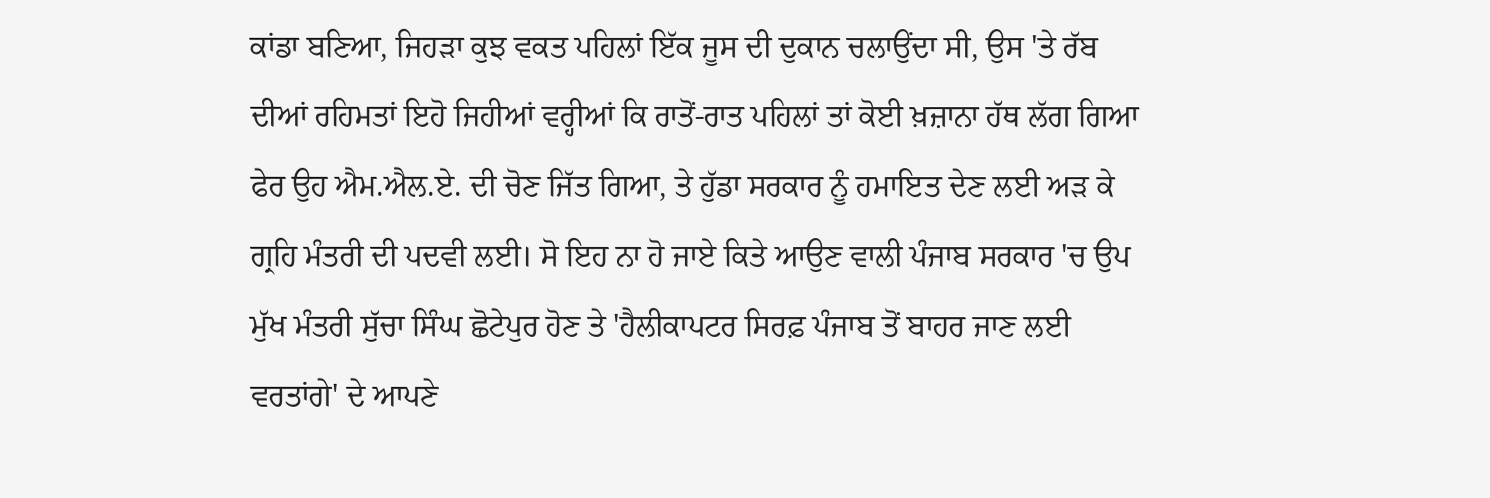ਕਾਂਡਾ ਬਣਿਆ, ਜਿਹੜਾ ਕੁਝ ਵਕਤ ਪਹਿਲਾਂ ਇੱਕ ਜੂਸ ਦੀ ਦੁਕਾਨ ਚਲਾਉਂਦਾ ਸੀ, ਉਸ 'ਤੇ ਰੱਬ ਦੀਆਂ ਰਹਿਮਤਾਂ ਇਹੋ ਜਿਹੀਆਂ ਵਰ੍ਹੀਆਂ ਕਿ ਰਾਤੋਂ-ਰਾਤ ਪਹਿਲਾਂ ਤਾਂ ਕੋਈ ਖ਼ਜ਼ਾਨਾ ਹੱਥ ਲੱਗ ਗਿਆ ਫੇਰ ਉਹ ਐਮ.ਐਲ.ਏ. ਦੀ ਚੋਣ ਜਿੱਤ ਗਿਆ, ਤੇ ਹੁੱਡਾ ਸਰਕਾਰ ਨੂੰ ਹਮਾਇਤ ਦੇਣ ਲਈ ਅੜ ਕੇ ਗ੍ਰਹਿ ਮੰਤਰੀ ਦੀ ਪਦਵੀ ਲਈ। ਸੋ ਇਹ ਨਾ ਹੋ ਜਾਏ ਕਿਤੇ ਆਉਣ ਵਾਲੀ ਪੰਜਾਬ ਸਰਕਾਰ 'ਚ ਉਪ ਮੁੱਖ ਮੰਤਰੀ ਸੁੱਚਾ ਸਿੰਘ ਛੋਟੇਪੁਰ ਹੋਣ ਤੇ 'ਹੈਲੀਕਾਪਟਰ ਸਿਰਫ਼ ਪੰਜਾਬ ਤੋਂ ਬਾਹਰ ਜਾਣ ਲਈ ਵਰਤਾਂਗੇ' ਦੇ ਆਪਣੇ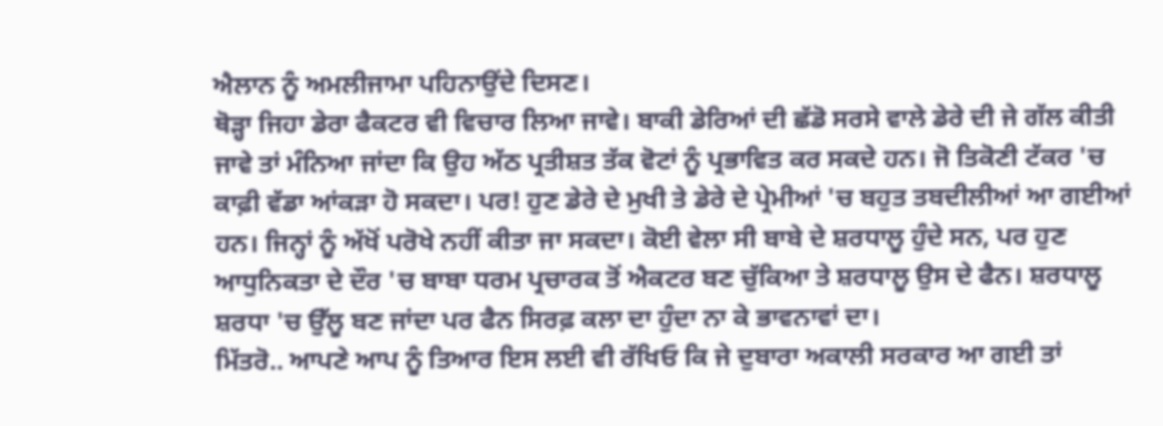ਐਲਾਨ ਨੂੰ ਅਮਲੀਜਾਮਾ ਪਹਿਨਾਉਂਦੇ ਦਿਸਣ।
ਥੋੜ੍ਹਾ ਜਿਹਾ ਡੇਰਾ ਫੈਕਟਰ ਵੀ ਵਿਚਾਰ ਲਿਆ ਜਾਵੇ। ਬਾਕੀ ਡੇਰਿਆਂ ਦੀ ਛੱਡੋ ਸਰਸੇ ਵਾਲੇ ਡੇਰੇ ਦੀ ਜੇ ਗੱਲ ਕੀਤੀ ਜਾਵੇ ਤਾਂ ਮੰਨਿਆ ਜਾਂਦਾ ਕਿ ਉਹ ਅੱਠ ਪ੍ਰਤੀਸ਼ਤ ਤੱਕ ਵੋਟਾਂ ਨੂੰ ਪ੍ਰਭਾਵਿਤ ਕਰ ਸਕਦੇ ਹਨ। ਜੋ ਤਿਕੋਣੀ ਟੱਕਰ 'ਚ ਕਾਫ਼ੀ ਵੱਡਾ ਆਂਕੜਾ ਹੋ ਸਕਦਾ। ਪਰ! ਹੁਣ ਡੇਰੇ ਦੇ ਮੁਖੀ ਤੇ ਡੇਰੇ ਦੇ ਪ੍ਰੇਮੀਆਂ 'ਚ ਬਹੁਤ ਤਬਦੀਲੀਆਂ ਆ ਗਈਆਂ ਹਨ। ਜਿਨ੍ਹਾਂ ਨੂੰ ਅੱਖੋਂ ਪਰੋਖੇ ਨਹੀਂ ਕੀਤਾ ਜਾ ਸਕਦਾ। ਕੋਈ ਵੇਲਾ ਸੀ ਬਾਬੇ ਦੇ ਸ਼ਰਧਾਲੂ ਹੁੰਦੇ ਸਨ, ਪਰ ਹੁਣ ਆਧੁਨਿਕਤਾ ਦੇ ਦੌਰ 'ਚ ਬਾਬਾ ਧਰਮ ਪ੍ਰਚਾਰਕ ਤੋਂ ਐਕਟਰ ਬਣ ਚੁੱਕਿਆ ਤੇ ਸ਼ਰਧਾਲੂ ਉਸ ਦੇ ਫੈਨ। ਸ਼ਰਧਾਲੂ ਸ਼ਰਧਾ 'ਚ ਉੱਲੂ ਬਣ ਜਾਂਦਾ ਪਰ ਫੈਨ ਸਿਰਫ਼ ਕਲਾ ਦਾ ਹੁੰਦਾ ਨਾ ਕੇ ਭਾਵਨਾਵਾਂ ਦਾ।
ਮਿੱਤਰੋ.. ਆਪਣੇ ਆਪ ਨੂੰ ਤਿਆਰ ਇਸ ਲਈ ਵੀ ਰੱਖਿਓ ਕਿ ਜੇ ਦੁਬਾਰਾ ਅਕਾਲੀ ਸਰਕਾਰ ਆ ਗਈ ਤਾਂ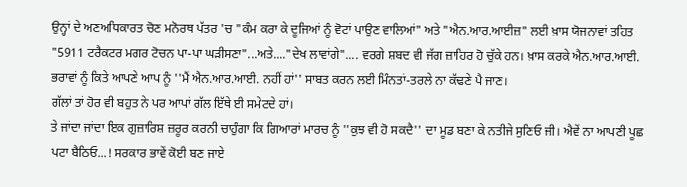ਉਨ੍ਹਾਂ ਦੇ ਅਣਅਧਿਕਾਰਤ ਚੋਣ ਮਨੋਰਥ ਪੱਤਰ 'ਚ "ਕੰਮ ਕਰਾ ਕੇ ਦੂਜਿਆਂ ਨੂੰ ਵੋਟਾਂ ਪਾਉਣ ਵਾਲਿਆਂ" ਅਤੇ "ਐਨ.ਆਰ.ਆਈਜ਼" ਲਈ ਖ਼ਾਸ ਯੋਜਨਾਵਾਂ ਤਹਿਤ "5911 ਟਰੈਕਟਰ ਮਗਰ ਟੋਚਨ ਪਾ-ਪਾ ਘੜੀਸਣਾ"...ਅਤੇ...."ਦੇਖ ਲਾਵਾਂਗੇ".... ਵਰਗੇ ਸ਼ਬਦ ਵੀ ਜੱਗ ਜ਼ਾਹਿਰ ਹੋ ਚੁੱਕੇ ਹਨ। ਖ਼ਾਸ ਕਰਕੇ ਐਨ.ਆਰ.ਆਈ. ਭਰਾਵਾਂ ਨੂੰ ਕਿਤੇ ਆਪਣੇ ਆਪ ਨੂੰ ''ਮੈਂ ਐਨ.ਆਰ.ਆਈ. ਨਹੀਂ ਹਾਂ'' ਸਾਬਤ ਕਰਨ ਲਈ ਮਿੰਨਤਾਂ-ਤਰਲੇ ਨਾ ਕੱਢਣੇ ਪੈ ਜਾਣ।
ਗੱਲਾਂ ਤਾਂ ਹੋਰ ਵੀ ਬਹੁਤ ਨੇ ਪਰ ਆਪਾਂ ਗੱਲ ਇੱਥੇ ਈ ਸਮੇਟਦੇ ਹਾਂ।
ਤੇ ਜਾਂਦਾ ਜਾਂਦਾ ਇਕ ਗੁਜ਼ਾਰਿਸ਼ ਜ਼ਰੂਰ ਕਰਨੀ ਚਾਹੁੰਗਾ ਕਿ ਗਿਆਰਾਂ ਮਾਰਚ ਨੂੰ ''ਕੁਝ ਵੀ ਹੋ ਸਕਦੈ'' ਦਾ ਮੂਡ ਬਣਾ ਕੇ ਨਤੀਜੇ ਸੁਣਿਓ ਜੀ। ਐਵੇਂ ਨਾ ਆਪਣੀ ਪੂਛ ਪਟਾ ਬੈਠਿਓ...! ਸਰਕਾਰ ਭਾਵੇਂ ਕੋਈ ਬਣ ਜਾਏ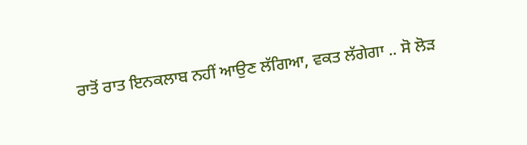ਰਾਤੋਂ ਰਾਤ ਇਨਕਲਾਬ ਨਹੀਂ ਆਉਣ ਲੱਗਿਆ, ਵਕਤ ਲੱਗੇਗਾ .. ਸੋ ਲੋੜ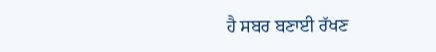ਹੈ ਸਬਰ ਬਣਾਈ ਰੱਖਣ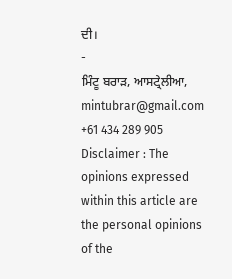ਦੀ।
-
ਮਿੰਟੂ ਬਰਾੜ, ਆਸਟ੍ਰੇਲੀਆ,
mintubrar@gmail.com
+61 434 289 905
Disclaimer : The opinions expressed within this article are the personal opinions of the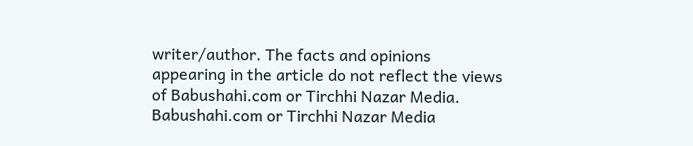writer/author. The facts and opinions appearing in the article do not reflect the views of Babushahi.com or Tirchhi Nazar Media. Babushahi.com or Tirchhi Nazar Media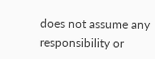does not assume any responsibility or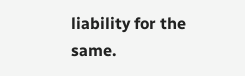liability for the same.